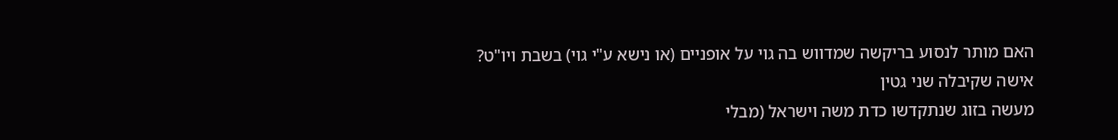האם מותר לנסוע בריקשה שמדווש בה גוי על אופניים (או נישא ע"י גוי) בשבת ויו"ט?
אישה שקיבלה שני גטין
מעשה בזוג שנתקדשו כדת משה וישראל (מבלי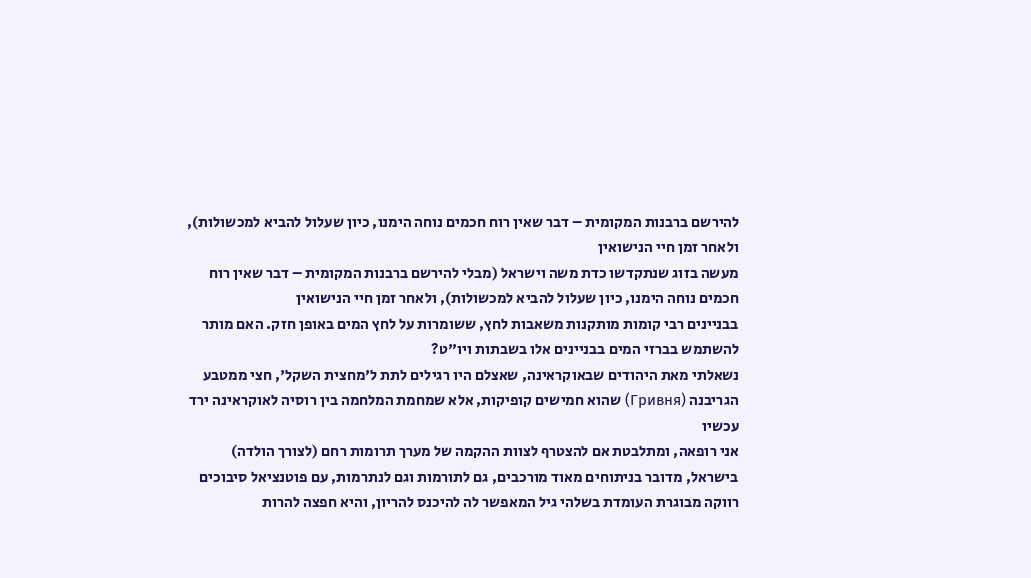להירשם ברבנות המקומית – דבר שאין רוח חכמים נוחה הימנו, כיון שעלול להביא למכשולות), ולאחר זמן חיי הנישואין
מעשה בזוג שנתקדשו כדת משה וישראל (מבלי להירשם ברבנות המקומית – דבר שאין רוח חכמים נוחה הימנו, כיון שעלול להביא למכשולות), ולאחר זמן חיי הנישואין
בבניינים רבי קומות מותקנות משאבות לחץ, ששומרות על לחץ המים באופן חזק. האם מותר להשתמש בברזי המים בבניינים אלו בשבתות ויו"ט?
נשאלתי מאת היהודים שבאוקראינה, שאצלם היו רגילים לתת ל'מחצית השקל', חצי ממטבע הגריבנה (Гривня) שהוא חמישים קופיקות, אלא שמחמת המלחמה בין רוסיה לאוקראינה ירד עכשיו
אני רופאה, ומתלבטת אם להצטרף לצוות ההקמה של מערך תרומות רחם (לצורך הולדה) בישראל, מדובר בניתוחים מאוד מורכבים, גם לתורמות וגם לנתרמות, עם פוטנציאל סיבוכים
רווקה מבוגרת העומדת בשלהי גיל המאפשר לה להיכנס להריון, והיא חפצה להרות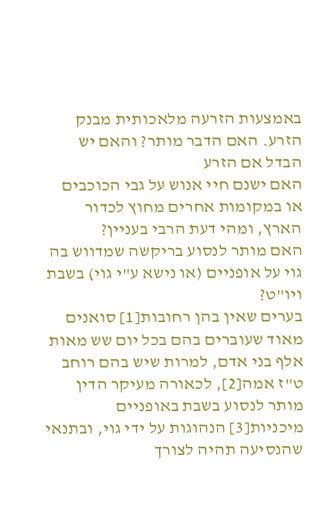באמצעות הזרעה מלאכותית מבנק הזרע. האם הדבר מותר? והאם יש הבדל אם הזרע
האם ישנם חיי אנוש על גבי הכוכבים או במקומות אחרים מחוץ לכדור הארץ, ומהי דעת הרבי בעניין?
האם מותר לנסוע בריקשה שמדווש בה גוי על אופניים (או נישא ע"י גוי) בשבת ויו"ט?
בערים שאין בהן רחובות[1] סואנים מאוד שעוברים בהם בכל יום שש מאות אלף בני אדם, למרות שיש בהם רוחב ט"ז אמה[2], לכאורה מעיקר הדין מותר לנסוע בשבת באופניים מיכניות[3] הנהוגות על ידי גוי, ובתנאי שהנסיעה תהיה לצורך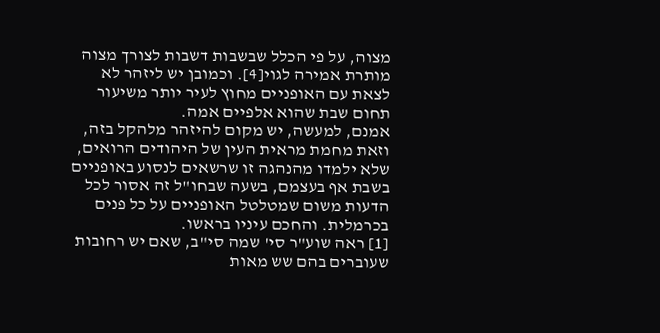מצוה, על פי הכלל שבשבות דשבות לצורך מצוה מותרת אמירה לגוי[4]. וכמובן יש ליזהר לא לצאת עם האופניים מחוץ לעיר יותר משיעור תחום שבת שהוא אלפיים אמה.
אמנם, למעשה, יש מקום להיזהר מלהקל בזה, וזאת מחמת מראית העין של היהודים הרואים, שלא ילמדו מהנהגה זו שרשאים לנסוע באופניים בשבת אף בעצמם, בשעה שבחו"ל זה אסור לכל הדעות משום שמטלטל האופניים על כל פנים בכרמלית. והחכם עיניו בראשו.
[1] ראה שוע"ר סי' שמה סי"ב, שאם יש רחובות שעוברים בהם שש מאות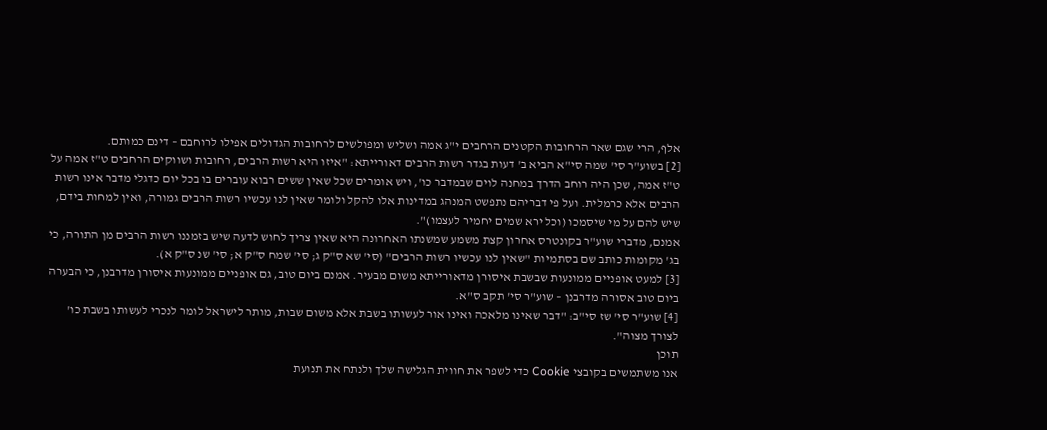אלף, הרי שגם שאר הרחובות הקטנים הרחבים י"ג אמה ושליש ומפולשים לרחובות הגדולים אפילו לרוחבם – דינם כמותם.
[2] בשוע"ר סי' שמה סי"א הביא ב' דעות בגדר רשות הרבים דאורייתא: "איזו היא רשות הרבים, רחובות ושווקים הרחבים ט"ז אמה על ט"ז אמה, שכן היה רוחב הדרך במחנה לוים שבמדבר כו', ויש אומרים שכל שאין ששים רבוא עוברים בו בכל יום כדגלי מדבר אינו רשות הרבים אלא כרמלית. ועל פי דבריהם נתפשט המנהג במדינות אלו להקל ולומר שאין לנו עכשיו רשות הרבים גמורה, ואין למחות בידם, שיש להם על מי שיסמכו (וכל ירא שמים יחמיר לעצמו)".
אמנם, מדברי שוע"ר בקונטרס אחרון קצת משמע שמשנתו האחרונה היא שאין צריך לחוש לדעה שיש בזמננו רשות הרבים מן התורה, כי בג' מקומות כותב שם בסתמיות "שאין לנו עכשיו רשות הרבים" (סי' שא ס"ק ג; סי' שמח ס"ק א; סי' שנ ס"ק א).
[3] למעט אופניים ממונעות שבשבת איסורן מדאורייתא משום מבעיר. אמנם ביום טוב, גם אופניים ממונעות איסורן מדרבנן, כי הבערה ביום טוב אסורה מדרבנן – שוע"ר סי' תקב ס"א.
[4] שוע"ר סי' שז סי"ב: "דבר שאינו מלאכה ואינו אור לעשותו בשבת אלא משום שבות, מותר לישראל לומר לנכרי לעשותו בשבת כו' לצורך מצוה".
תוכן
אנו משתמשים בקובצי Cookie כדי לשפר את חווית הגלישה שלך ולנתח את תנועת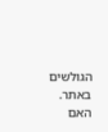הגולשים באתר. האם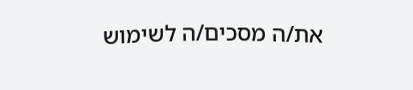את/ה מסכים/ה לשימוש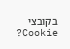בקובצי Cookie?